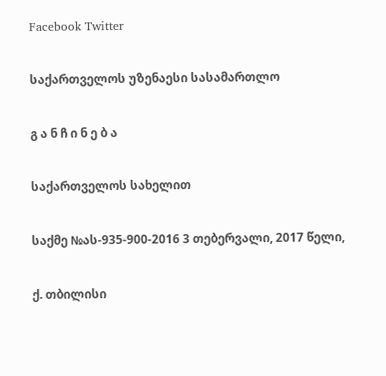Facebook Twitter

საქართველოს უზენაესი სასამართლო

გ ა ნ ჩ ი ნ ე ბ ა

საქართველოს სახელით

საქმე №ას-935-900-2016 3 თებერვალი, 2017 წელი,

ქ. თბილისი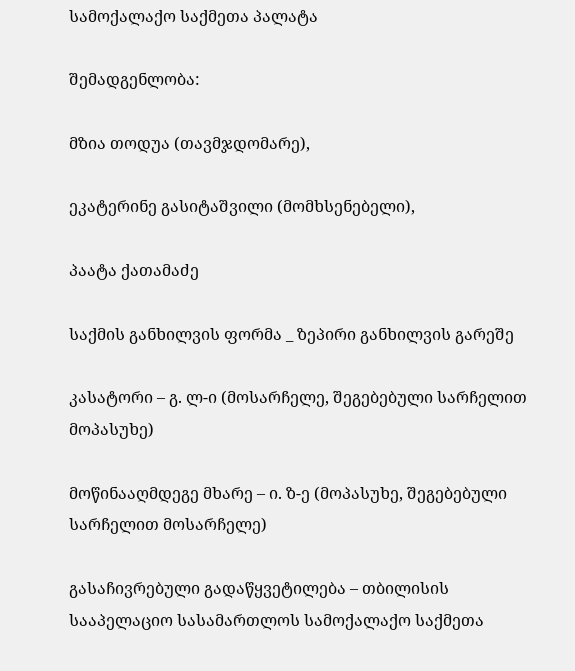სამოქალაქო საქმეთა პალატა

შემადგენლობა:

მზია თოდუა (თავმჯდომარე),

ეკატერინე გასიტაშვილი (მომხსენებელი),

პაატა ქათამაძე

საქმის განხილვის ფორმა _ ზეპირი განხილვის გარეშე

კასატორი – გ. ლ-ი (მოსარჩელე, შეგებებული სარჩელით მოპასუხე)

მოწინააღმდეგე მხარე – ი. ზ-ე (მოპასუხე, შეგებებული სარჩელით მოსარჩელე)

გასაჩივრებული გადაწყვეტილება – თბილისის სააპელაციო სასამართლოს სამოქალაქო საქმეთა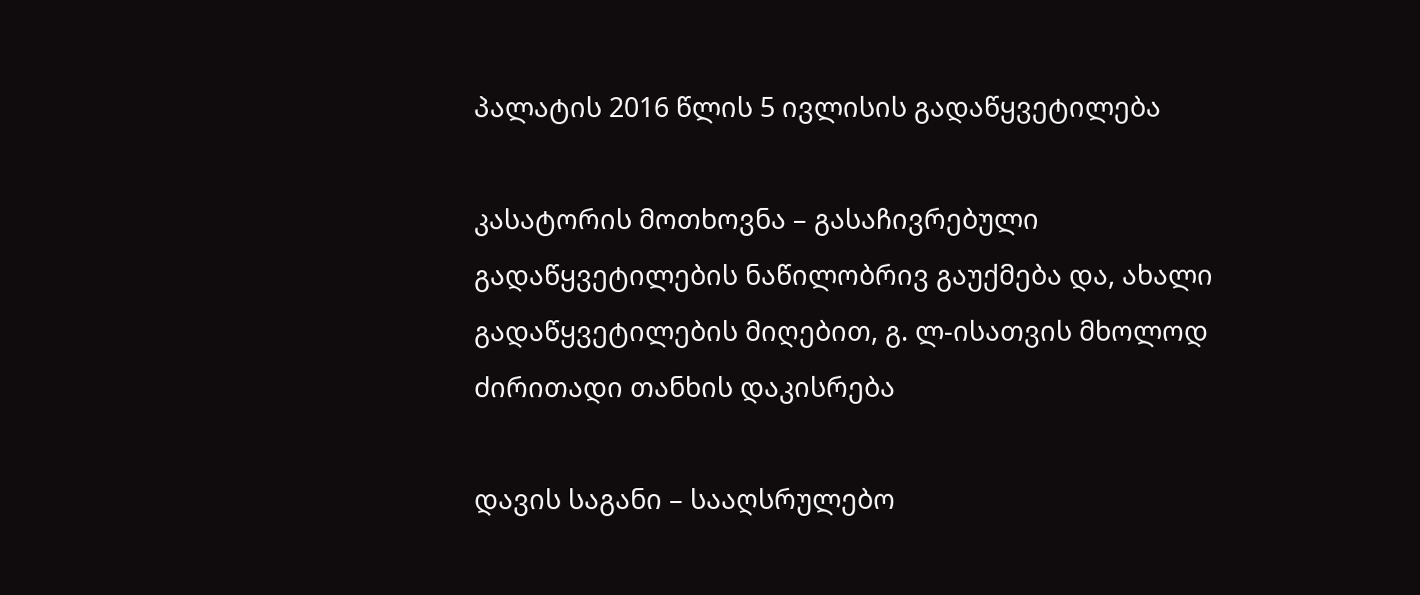პალატის 2016 წლის 5 ივლისის გადაწყვეტილება

კასატორის მოთხოვნა – გასაჩივრებული გადაწყვეტილების ნაწილობრივ გაუქმება და, ახალი გადაწყვეტილების მიღებით, გ. ლ-ისათვის მხოლოდ ძირითადი თანხის დაკისრება

დავის საგანი – სააღსრულებო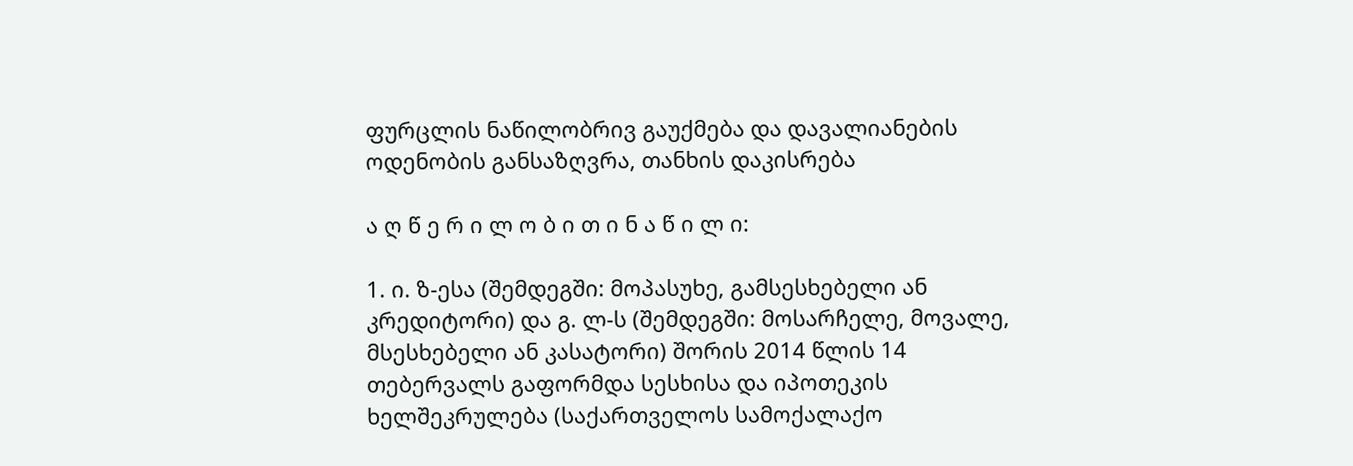ფურცლის ნაწილობრივ გაუქმება და დავალიანების ოდენობის განსაზღვრა, თანხის დაკისრება

ა ღ წ ე რ ი ლ ო ბ ი თ ი ნ ა წ ი ლ ი:

1. ი. ზ-ესა (შემდეგში: მოპასუხე, გამსესხებელი ან კრედიტორი) და გ. ლ-ს (შემდეგში: მოსარჩელე, მოვალე, მსესხებელი ან კასატორი) შორის 2014 წლის 14 თებერვალს გაფორმდა სესხისა და იპოთეკის ხელშეკრულება (საქართველოს სამოქალაქო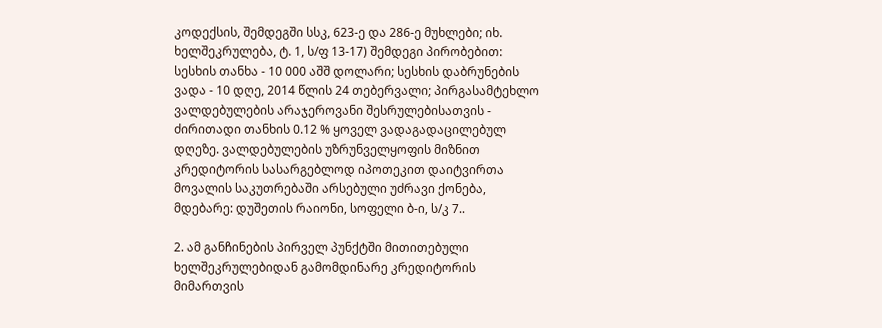კოდექსის, შემდეგში სსკ, 623-ე და 286-ე მუხლები; იხ. ხელშეკრულება, ტ. 1, ს/ფ 13-17) შემდეგი პირობებით: სესხის თანხა - 10 000 აშშ დოლარი; სესხის დაბრუნების ვადა - 10 დღე, 2014 წლის 24 თებერვალი; პირგასამტეხლო ვალდებულების არაჯეროვანი შესრულებისათვის - ძირითადი თანხის 0.12 % ყოველ ვადაგადაცილებულ დღეზე. ვალდებულების უზრუნველყოფის მიზნით კრედიტორის სასარგებლოდ იპოთეკით დაიტვირთა მოვალის საკუთრებაში არსებული უძრავი ქონება, მდებარე: დუშეთის რაიონი, სოფელი ბ-ი, ს/კ 7..

2. ამ განჩინების პირველ პუნქტში მითითებული ხელშეკრულებიდან გამომდინარე კრედიტორის მიმართვის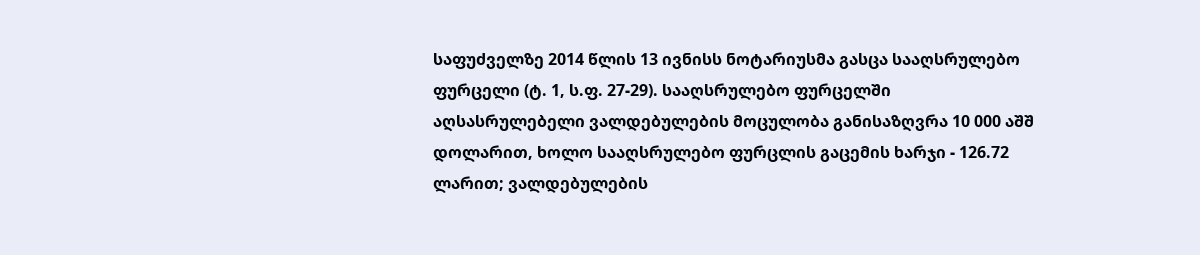საფუძველზე 2014 წლის 13 ივნისს ნოტარიუსმა გასცა სააღსრულებო ფურცელი (ტ. 1, ს.ფ. 27-29). სააღსრულებო ფურცელში აღსასრულებელი ვალდებულების მოცულობა განისაზღვრა 10 000 აშშ დოლარით, ხოლო სააღსრულებო ფურცლის გაცემის ხარჯი - 126.72 ლარით; ვალდებულების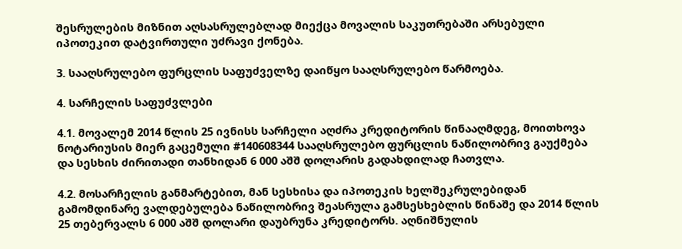შესრულების მიზნით აღსასრულებლად მიექცა მოვალის საკუთრებაში არსებული იპოთეკით დატვირთული უძრავი ქონება.

3. სააღსრულებო ფურცლის საფუძველზე დაიწყო სააღსრულებო წარმოება.

4. სარჩელის საფუძვლები

4.1. მოვალემ 2014 წლის 25 ივნისს სარჩელი აღძრა კრედიტორის წინააღმდეგ, მოითხოვა ნოტარიუსის მიერ გაცემული #140608344 სააღსრულებო ფურცლის ნაწილობრივ გაუქმება და სესხის ძირითადი თანხიდან 6 000 აშშ დოლარის გადახდილად ჩათვლა.

4.2. მოსარჩელის განმარტებით, მან სესხისა და იპოთეკის ხელშეკრულებიდან გამომდინარე ვალდებულება ნაწილობრივ შეასრულა გამსესხებლის წინაშე და 2014 წლის 25 თებერვალს 6 000 აშშ დოლარი დაუბრუნა კრედიტორს. აღნიშნულის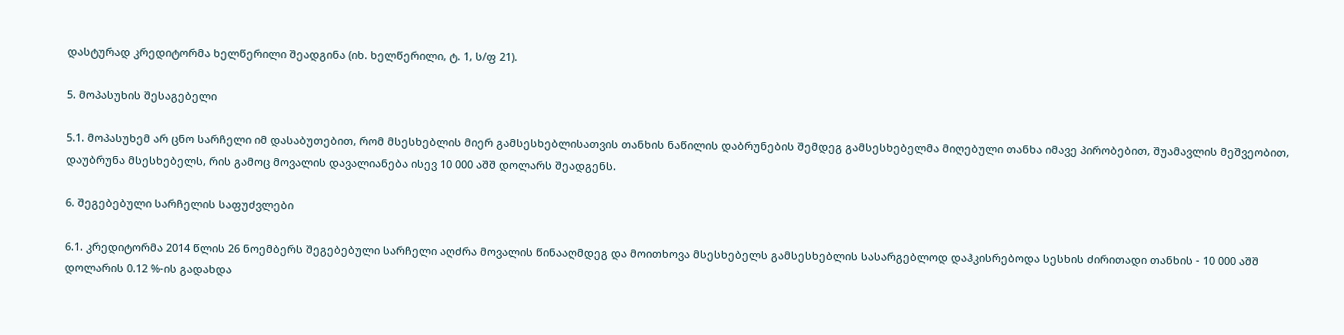დასტურად კრედიტორმა ხელწერილი შეადგინა (იხ. ხელწერილი, ტ. 1, ს/ფ 21).

5. მოპასუხის შესაგებელი

5.1. მოპასუხემ არ ცნო სარჩელი იმ დასაბუთებით, რომ მსესხებლის მიერ გამსესხებლისათვის თანხის ნაწილის დაბრუნების შემდეგ გამსესხებელმა მიღებული თანხა იმავე პირობებით, შუამავლის მეშვეობით, დაუბრუნა მსესხებელს, რის გამოც მოვალის დავალიანება ისევ 10 000 აშშ დოლარს შეადგენს.

6. შეგებებული სარჩელის საფუძვლები

6.1. კრედიტორმა 2014 წლის 26 ნოემბერს შეგებებული სარჩელი აღძრა მოვალის წინააღმდეგ და მოითხოვა მსესხებელს გამსესხებლის სასარგებლოდ დაჰკისრებოდა სესხის ძირითადი თანხის - 10 000 აშშ დოლარის 0.12 %-ის გადახდა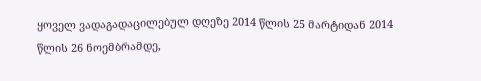ყოველ ვადაგადაცილებულ დღეზე 2014 წლის 25 მარტიდან 2014 წლის 26 ნოემბრამდე,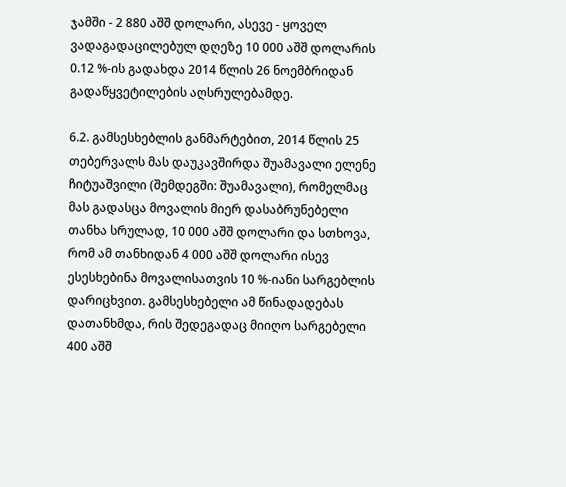ჯამში - 2 880 აშშ დოლარი, ასევე - ყოველ ვადაგადაცილებულ დღეზე 10 000 აშშ დოლარის 0.12 %-ის გადახდა 2014 წლის 26 ნოემბრიდან გადაწყვეტილების აღსრულებამდე.

6.2. გამსესხებლის განმარტებით, 2014 წლის 25 თებერვალს მას დაუკავშირდა შუამავალი ელენე ჩიტუაშვილი (შემდეგში: შუამავალი), რომელმაც მას გადასცა მოვალის მიერ დასაბრუნებელი თანხა სრულად, 10 000 აშშ დოლარი და სთხოვა, რომ ამ თანხიდან 4 000 აშშ დოლარი ისევ ესესხებინა მოვალისათვის 10 %-იანი სარგებლის დარიცხვით. გამსესხებელი ამ წინადადებას დათანხმდა, რის შედეგადაც მიიღო სარგებელი 400 აშშ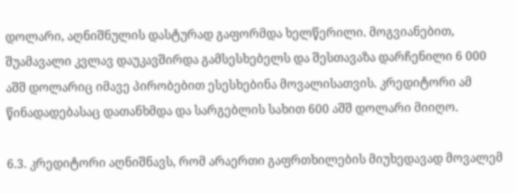დოლარი, აღნიშნულის დასტურად გაფორმდა ხელწერილი. მოგვიანებით, შუამავალი კვლავ დაუკავშირდა გამსესხებელს და შესთავაზა დარჩენილი 6 000 აშშ დოლარიც იმავე პირობებით ესესხებინა მოვალისათვის. კრედიტორი ამ წინადადებასაც დათანხმდა და სარგებლის სახით 600 აშშ დოლარი მიიღო.

6.3. კრედიტორი აღნიშნავს, რომ არაერთი გაფრთხილების მიუხედავად მოვალემ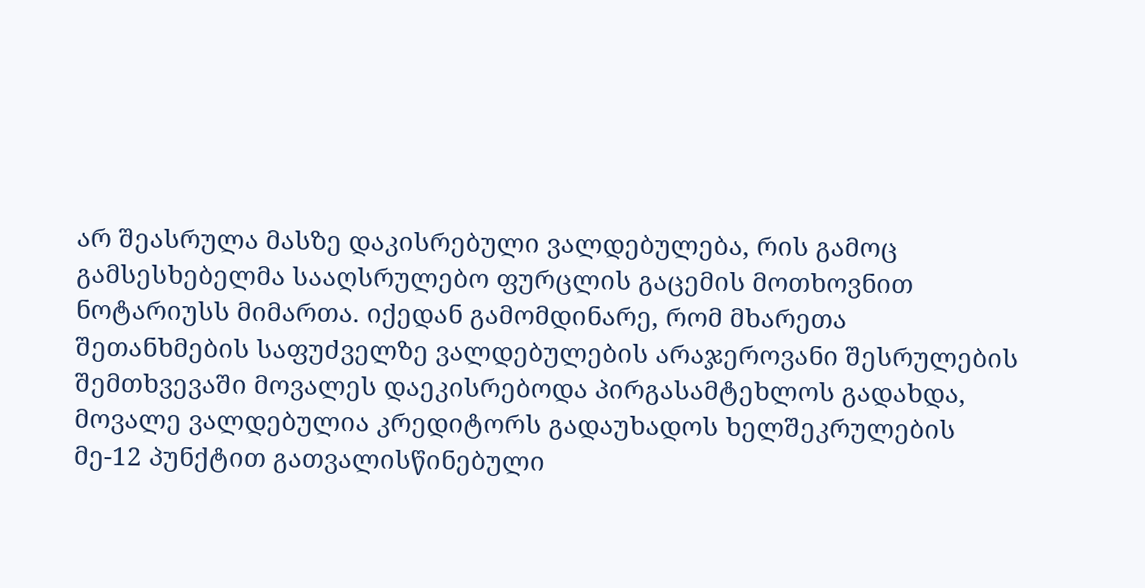არ შეასრულა მასზე დაკისრებული ვალდებულება, რის გამოც გამსესხებელმა სააღსრულებო ფურცლის გაცემის მოთხოვნით ნოტარიუსს მიმართა. იქედან გამომდინარე, რომ მხარეთა შეთანხმების საფუძველზე ვალდებულების არაჯეროვანი შესრულების შემთხვევაში მოვალეს დაეკისრებოდა პირგასამტეხლოს გადახდა, მოვალე ვალდებულია კრედიტორს გადაუხადოს ხელშეკრულების მე-12 პუნქტით გათვალისწინებული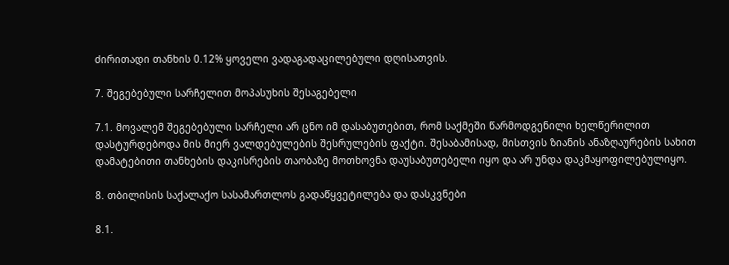ძირითადი თანხის 0.12% ყოველი ვადაგადაცილებული დღისათვის.

7. შეგებებული სარჩელით მოპასუხის შესაგებელი

7.1. მოვალემ შეგებებული სარჩელი არ ცნო იმ დასაბუთებით, რომ საქმეში წარმოდგენილი ხელწერილით დასტურდებოდა მის მიერ ვალდებულების შესრულების ფაქტი. შესაბამისად, მისთვის ზიანის ანაზღაურების სახით დამატებითი თანხების დაკისრების თაობაზე მოთხოვნა დაუსაბუთებელი იყო და არ უნდა დაკმაყოფილებულიყო.

8. თბილისის საქალაქო სასამართლოს გადაწყვეტილება და დასკვნები

8.1.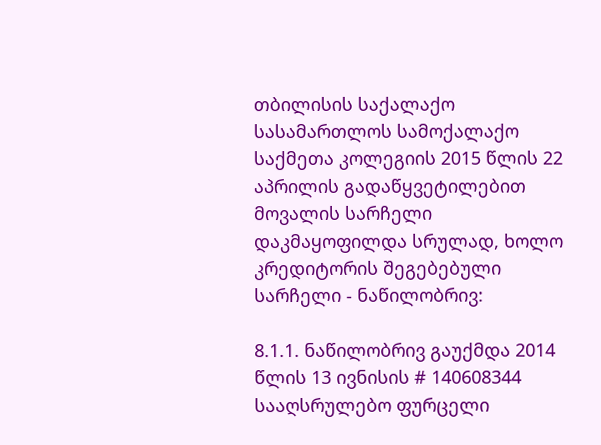თბილისის საქალაქო სასამართლოს სამოქალაქო საქმეთა კოლეგიის 2015 წლის 22 აპრილის გადაწყვეტილებით მოვალის სარჩელი დაკმაყოფილდა სრულად, ხოლო კრედიტორის შეგებებული სარჩელი - ნაწილობრივ:

8.1.1. ნაწილობრივ გაუქმდა 2014 წლის 13 ივნისის # 140608344 სააღსრულებო ფურცელი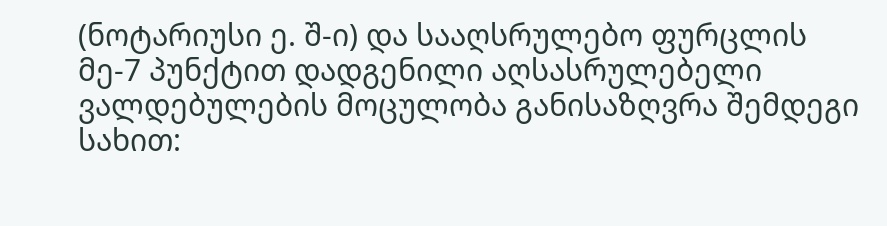(ნოტარიუსი ე. შ-ი) და სააღსრულებო ფურცლის მე-7 პუნქტით დადგენილი აღსასრულებელი ვალდებულების მოცულობა განისაზღვრა შემდეგი სახით: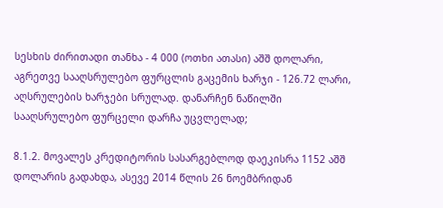სესხის ძირითადი თანხა - 4 000 (ოთხი ათასი) აშშ დოლარი, აგრეთვე სააღსრულებო ფურცლის გაცემის ხარჯი - 126.72 ლარი, აღსრულების ხარჯები სრულად. დანარჩენ ნაწილში სააღსრულებო ფურცელი დარჩა უცვლელად;

8.1.2. მოვალეს კრედიტორის სასარგებლოდ დაეკისრა 1152 აშშ დოლარის გადახდა, ასევე 2014 წლის 26 ნოემბრიდან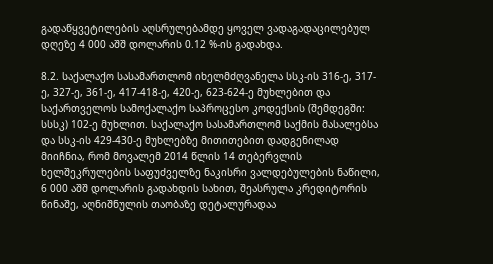გადაწყვეტილების აღსრულებამდე ყოველ ვადაგადაცილებულ დღეზე 4 000 აშშ დოლარის 0.12 %-ის გადახდა.

8.2. საქალაქო სასამართლომ იხელმძღვანელა სსკ-ის 316-ე, 317-ე, 327-ე, 361-ე, 417-418-ე, 420-ე, 623-624-ე მუხლებით და საქართველოს სამოქალაქო საპროცესო კოდექსის (შემდეგში: სსსკ) 102-ე მუხლით. საქალაქო სასამართლომ საქმის მასალებსა და სსკ-ის 429-430-ე მუხლებზე მითითებით დადგენილად მიიჩნია, რომ მოვალემ 2014 წლის 14 თებერვლის ხელშეკრულების საფუძველზე ნაკისრი ვალდებულების ნაწილი, 6 000 აშშ დოლარის გადახდის სახით, შეასრულა კრედიტორის წინაშე, აღნიშნულის თაობაზე დეტალურადაა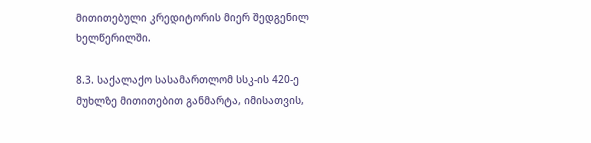მითითებული კრედიტორის მიერ შედგენილ ხელწერილში.

8.3. საქალაქო სასამართლომ სსკ-ის 420-ე მუხლზე მითითებით განმარტა, იმისათვის,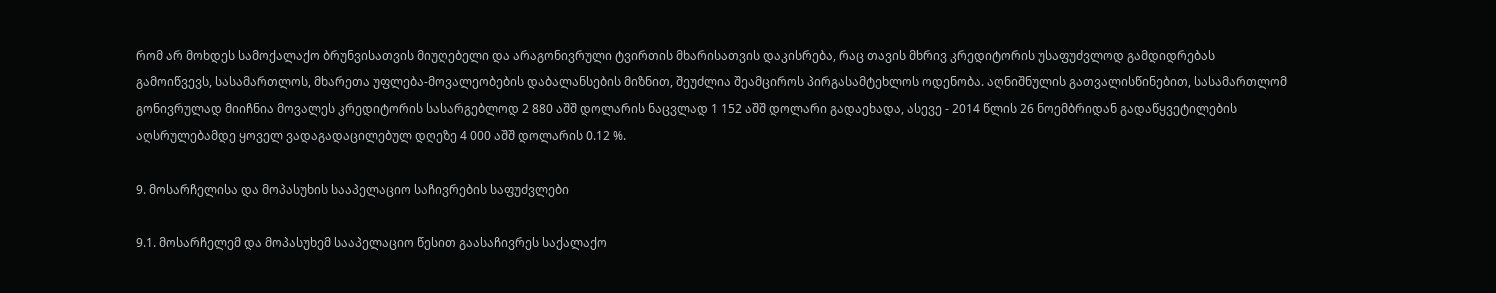რომ არ მოხდეს სამოქალაქო ბრუნვისათვის მიუღებელი და არაგონივრული ტვირთის მხარისათვის დაკისრება, რაც თავის მხრივ კრედიტორის უსაფუძვლოდ გამდიდრებას გამოიწვევს, სასამართლოს, მხარეთა უფლება-მოვალეობების დაბალანსების მიზნით, შეუძლია შეამციროს პირგასამტეხლოს ოდენობა. აღნიშნულის გათვალისწინებით, სასამართლომ გონივრულად მიიჩნია მოვალეს კრედიტორის სასარგებლოდ 2 880 აშშ დოლარის ნაცვლად 1 152 აშშ დოლარი გადაეხადა, ასევე - 2014 წლის 26 ნოემბრიდან გადაწყვეტილების აღსრულებამდე ყოველ ვადაგადაცილებულ დღეზე 4 000 აშშ დოლარის 0.12 %.

9. მოსარჩელისა და მოპასუხის სააპელაციო საჩივრების საფუძვლები

9.1. მოსარჩელემ და მოპასუხემ სააპელაციო წესით გაასაჩივრეს საქალაქო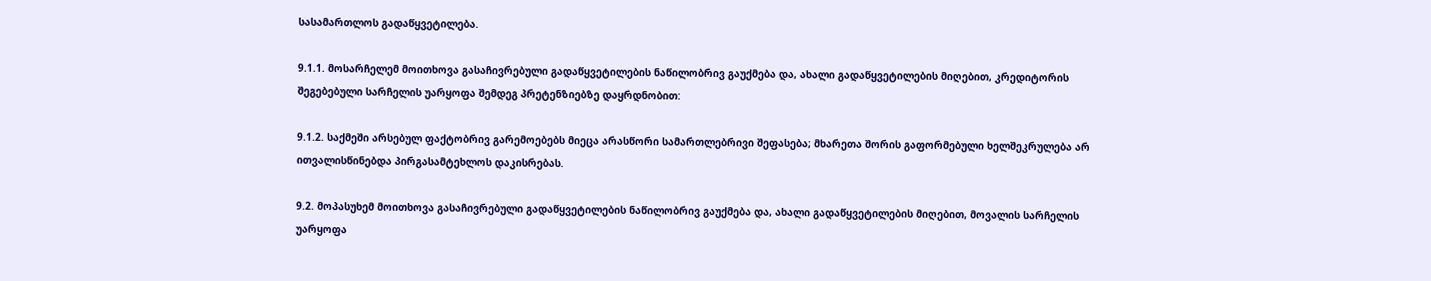სასამართლოს გადაწყვეტილება.

9.1.1. მოსარჩელემ მოითხოვა გასაჩივრებული გადაწყვეტილების ნაწილობრივ გაუქმება და, ახალი გადაწყვეტილების მიღებით, კრედიტორის შეგებებული სარჩელის უარყოფა შემდეგ პრეტენზიებზე დაყრდნობით:

9.1.2. საქმეში არსებულ ფაქტობრივ გარემოებებს მიეცა არასწორი სამართლებრივი შეფასება; მხარეთა შორის გაფორმებული ხელშეკრულება არ ითვალისწინებდა პირგასამტეხლოს დაკისრებას.

9.2. მოპასუხემ მოითხოვა გასაჩივრებული გადაწყვეტილების ნაწილობრივ გაუქმება და, ახალი გადაწყვეტილების მიღებით, მოვალის სარჩელის უარყოფა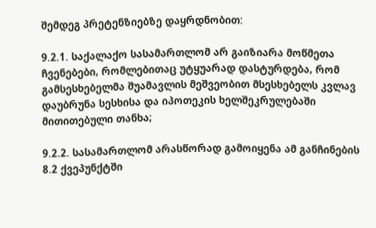შემდეგ პრეტენზიებზე დაყრდნობით:

9.2.1. საქალაქო სასამართლომ არ გაიზიარა მოწმეთა ჩვენებები, რომლებითაც უტყუარად დასტურდება, რომ გამსესხებელმა შუამავლის მეშვეობით მსესხებელს კვლავ დაუბრუნა სესხისა და იპოთეკის ხელშეკრულებაში მითითებული თანხა;

9.2.2. სასამართლომ არასწორად გამოიყენა ამ განჩინების 8.2 ქვეპუნქტში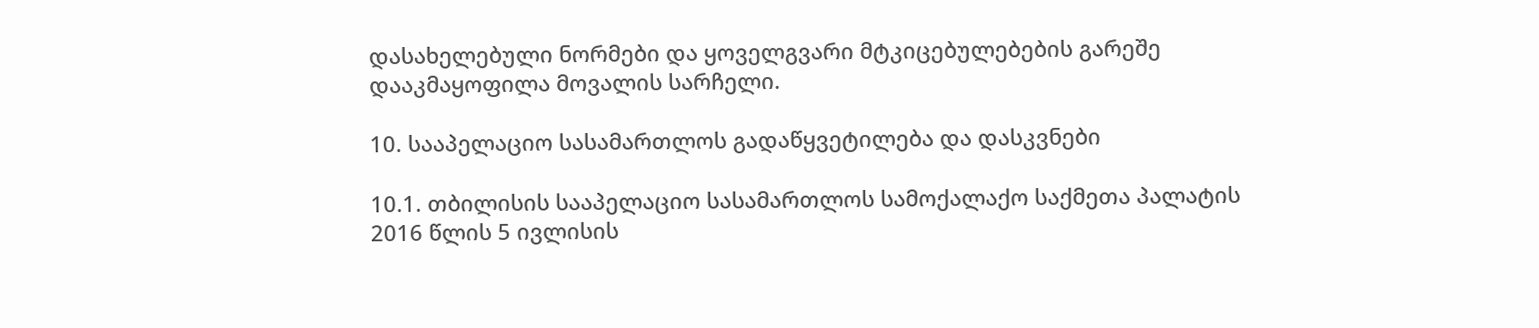დასახელებული ნორმები და ყოველგვარი მტკიცებულებების გარეშე დააკმაყოფილა მოვალის სარჩელი.

10. სააპელაციო სასამართლოს გადაწყვეტილება და დასკვნები

10.1. თბილისის სააპელაციო სასამართლოს სამოქალაქო საქმეთა პალატის 2016 წლის 5 ივლისის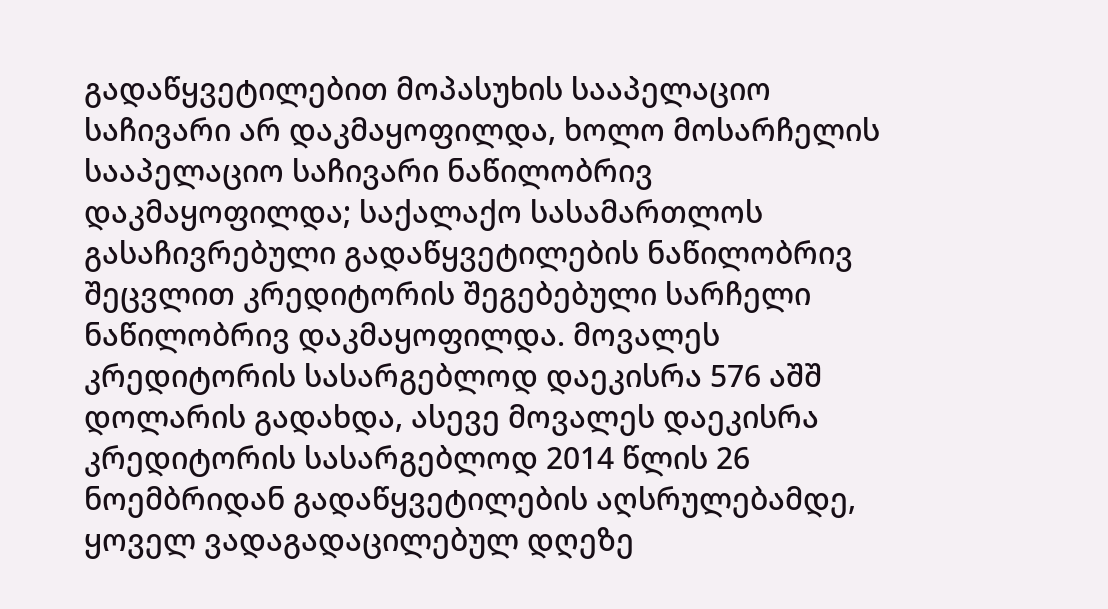გადაწყვეტილებით მოპასუხის სააპელაციო საჩივარი არ დაკმაყოფილდა, ხოლო მოსარჩელის სააპელაციო საჩივარი ნაწილობრივ დაკმაყოფილდა; საქალაქო სასამართლოს გასაჩივრებული გადაწყვეტილების ნაწილობრივ შეცვლით კრედიტორის შეგებებული სარჩელი ნაწილობრივ დაკმაყოფილდა. მოვალეს კრედიტორის სასარგებლოდ დაეკისრა 576 აშშ დოლარის გადახდა, ასევე მოვალეს დაეკისრა კრედიტორის სასარგებლოდ 2014 წლის 26 ნოემბრიდან გადაწყვეტილების აღსრულებამდე, ყოველ ვადაგადაცილებულ დღეზე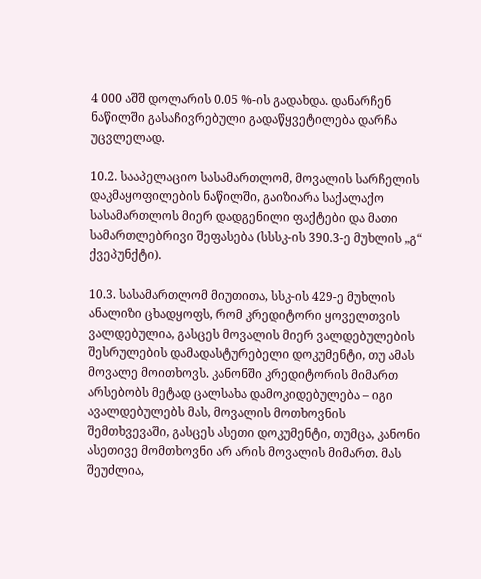4 000 აშშ დოლარის 0.05 %-ის გადახდა. დანარჩენ ნაწილში გასაჩივრებული გადაწყვეტილება დარჩა უცვლელად.

10.2. სააპელაციო სასამართლომ, მოვალის სარჩელის დაკმაყოფილების ნაწილში, გაიზიარა საქალაქო სასამართლოს მიერ დადგენილი ფაქტები და მათი სამართლებრივი შეფასება (სსსკ-ის 390.3-ე მუხლის „გ“ ქვეპუნქტი).

10.3. სასამართლომ მიუთითა, სსკ-ის 429-ე მუხლის ანალიზი ცხადყოფს, რომ კრედიტორი ყოველთვის ვალდებულია, გასცეს მოვალის მიერ ვალდებულების შესრულების დამადასტურებელი დოკუმენტი, თუ ამას მოვალე მოითხოვს. კანონში კრედიტორის მიმართ არსებობს მეტად ცალსახა დამოკიდებულება – იგი ავალდებულებს მას, მოვალის მოთხოვნის შემთხვევაში, გასცეს ასეთი დოკუმენტი, თუმცა, კანონი ასეთივე მომთხოვნი არ არის მოვალის მიმართ. მას შეუძლია,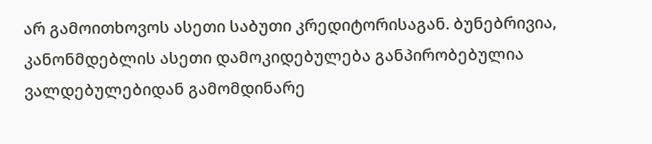არ გამოითხოვოს ასეთი საბუთი კრედიტორისაგან. ბუნებრივია, კანონმდებლის ასეთი დამოკიდებულება განპირობებულია ვალდებულებიდან გამომდინარე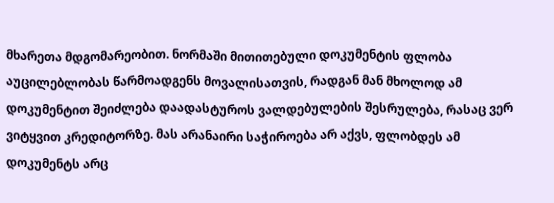მხარეთა მდგომარეობით. ნორმაში მითითებული დოკუმენტის ფლობა აუცილებლობას წარმოადგენს მოვალისათვის, რადგან მან მხოლოდ ამ დოკუმენტით შეიძლება დაადასტუროს ვალდებულების შესრულება, რასაც ვერ ვიტყვით კრედიტორზე. მას არანაირი საჭიროება არ აქვს, ფლობდეს ამ დოკუმენტს არც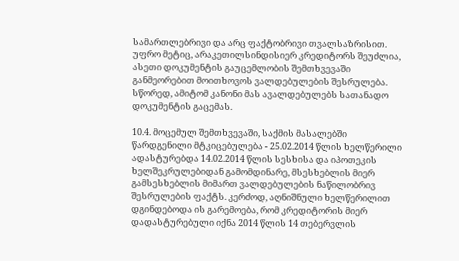სამართლებრივი და არც ფაქტობრივი თვალსაზრისით. უფრო მეტიც, არაკეთილსინდისიერ კრედიტორს შეუძლია, ასეთი დოკუმენტის გაუცემლობის შემთხვევაში განმეორებით მოითხოვოს ვალდებულების შესრულება. სწორედ, ამიტომ კანონი მას ავალდებულებს სათანადო დოკუმენტის გაცემას.

10.4. მოცემულ შემთხვევაში, საქმის მასალებში წარდგენილი მტკიცებულება - 25.02.2014 წლის ხელწერილი ადასტურებდა 14.02.2014 წლის სესხისა და იპოთეკის ხელშეკრულებიდან გამომდინარე, მსესხებლის მიერ გამსესხებლის მიმართ ვალდებულების ნაწილობრივ შესრულების ფაქტს. კერძოდ, აღნიშნული ხელწერილით დგინდებოდა ის გარემოება, რომ კრედიტორის მიერ დადასტურებული იქნა 2014 წლის 14 თებერვლის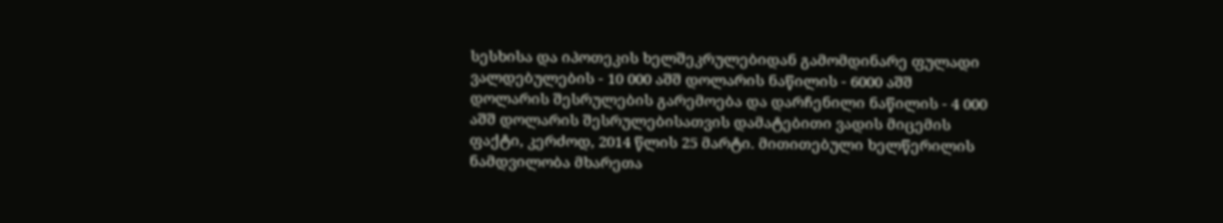სესხისა და იპოთეკის ხელშეკრულებიდან გამომდინარე ფულადი ვალდებულების - 10 000 აშშ დოლარის ნაწილის - 6000 აშშ დოლარის შესრულების გარემოება და დარჩენილი ნაწილის - 4 000 აშშ დოლარის შესრულებისათვის დამატებითი ვადის მიცემის ფაქტი, კერძოდ, 2014 წლის 25 მარტი. მითითებული ხელწერილის ნამდვილობა მხარეთა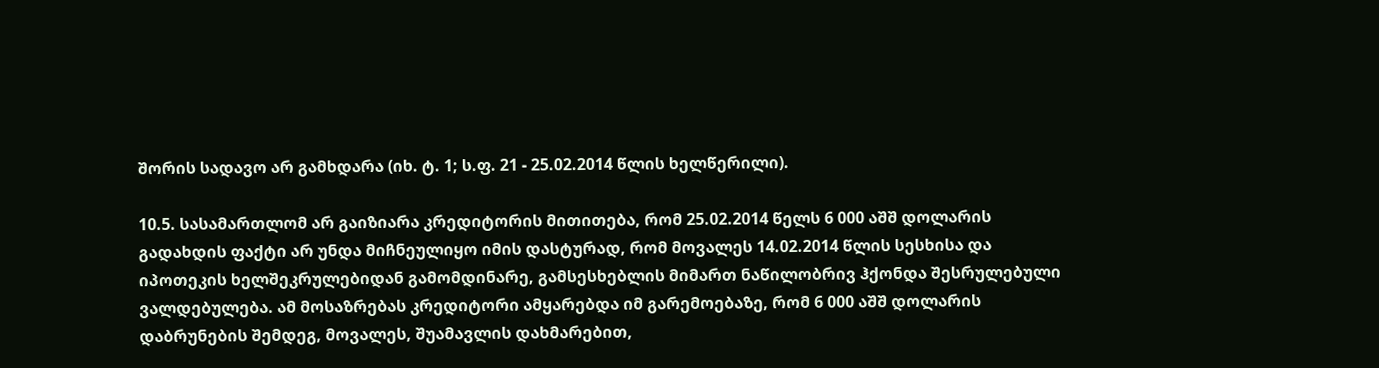შორის სადავო არ გამხდარა (იხ. ტ. 1; ს.ფ. 21 - 25.02.2014 წლის ხელწერილი).

10.5. სასამართლომ არ გაიზიარა კრედიტორის მითითება, რომ 25.02.2014 წელს 6 000 აშშ დოლარის გადახდის ფაქტი არ უნდა მიჩნეულიყო იმის დასტურად, რომ მოვალეს 14.02.2014 წლის სესხისა და იპოთეკის ხელშეკრულებიდან გამომდინარე, გამსესხებლის მიმართ ნაწილობრივ ჰქონდა შესრულებული ვალდებულება. ამ მოსაზრებას კრედიტორი ამყარებდა იმ გარემოებაზე, რომ 6 000 აშშ დოლარის დაბრუნების შემდეგ, მოვალეს, შუამავლის დახმარებით,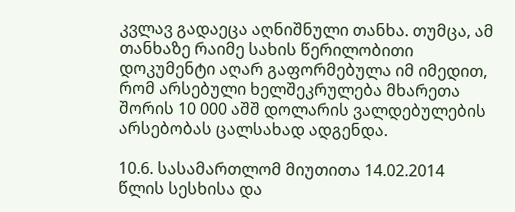კვლავ გადაეცა აღნიშნული თანხა. თუმცა, ამ თანხაზე რაიმე სახის წერილობითი დოკუმენტი აღარ გაფორმებულა იმ იმედით, რომ არსებული ხელშეკრულება მხარეთა შორის 10 000 აშშ დოლარის ვალდებულების არსებობას ცალსახად ადგენდა.

10.6. სასამართლომ მიუთითა 14.02.2014 წლის სესხისა და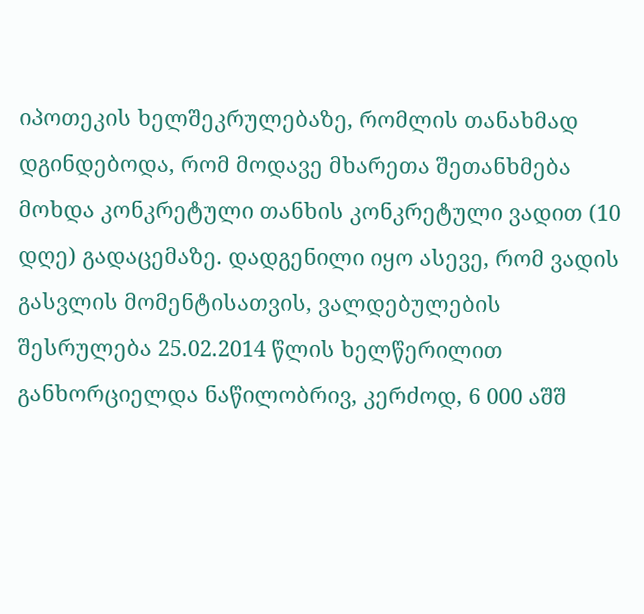იპოთეკის ხელშეკრულებაზე, რომლის თანახმად დგინდებოდა, რომ მოდავე მხარეთა შეთანხმება მოხდა კონკრეტული თანხის კონკრეტული ვადით (10 დღე) გადაცემაზე. დადგენილი იყო ასევე, რომ ვადის გასვლის მომენტისათვის, ვალდებულების შესრულება 25.02.2014 წლის ხელწერილით განხორციელდა ნაწილობრივ, კერძოდ, 6 000 აშშ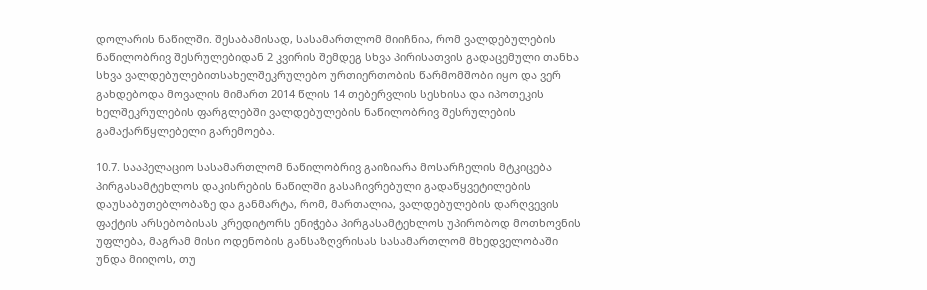დოლარის ნაწილში. შესაბამისად, სასამართლომ მიიჩნია, რომ ვალდებულების ნაწილობრივ შესრულებიდან 2 კვირის შემდეგ სხვა პირისათვის გადაცემული თანხა სხვა ვალდებულებითსახელშეკრულებო ურთიერთობის წარმომშობი იყო და ვერ გახდებოდა მოვალის მიმართ 2014 წლის 14 თებერვლის სესხისა და იპოთეკის ხელშეკრულების ფარგლებში ვალდებულების ნაწილობრივ შესრულების გამაქარწყლებელი გარემოება.

10.7. სააპელაციო სასამართლომ ნაწილობრივ გაიზიარა მოსარჩელის მტკიცება პირგასამტეხლოს დაკისრების ნაწილში გასაჩივრებული გადაწყვეტილების დაუსაბუთებლობაზე და განმარტა, რომ, მართალია, ვალდებულების დარღვევის ფაქტის არსებობისას კრედიტორს ენიჭება პირგასამტეხლოს უპირობოდ მოთხოვნის უფლება, მაგრამ მისი ოდენობის განსაზღვრისას სასამართლომ მხედველობაში უნდა მიიღოს, თუ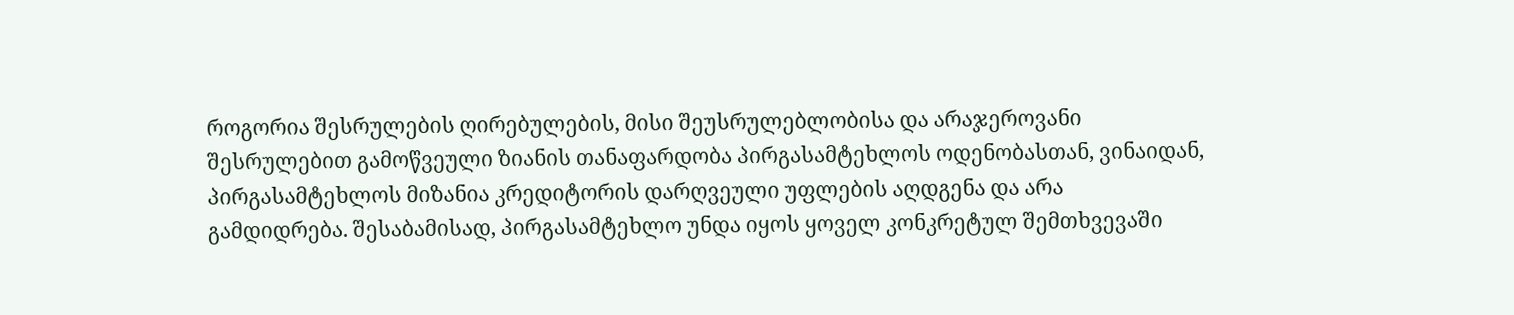როგორია შესრულების ღირებულების, მისი შეუსრულებლობისა და არაჯეროვანი შესრულებით გამოწვეული ზიანის თანაფარდობა პირგასამტეხლოს ოდენობასთან, ვინაიდან, პირგასამტეხლოს მიზანია კრედიტორის დარღვეული უფლების აღდგენა და არა გამდიდრება. შესაბამისად, პირგასამტეხლო უნდა იყოს ყოველ კონკრეტულ შემთხვევაში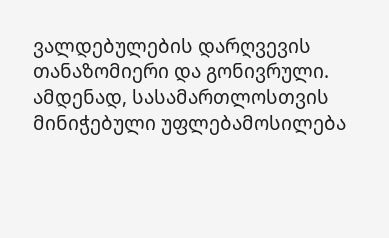ვალდებულების დარღვევის თანაზომიერი და გონივრული. ამდენად, სასამართლოსთვის მინიჭებული უფლებამოსილება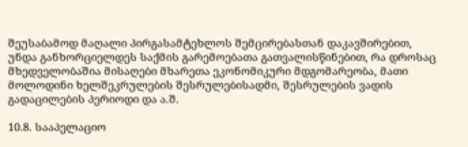შეუსაბამოდ მაღალი პირგასამტეხლოს შემცირებასთან დაკავშირებით, უნდა განხორციელდეს საქმის გარემოებათა გათვალისწინებით, რა დროსაც მხედველობაშია მისაღები მხარეთა ეკონომიკური მდგომარეობა, მათი მოლოდინი ხელშეკრულების შესრულებისადმი, შესრულების ვადის გადაცილების პერიოდი და ა.შ.

10.8. სააპელაციო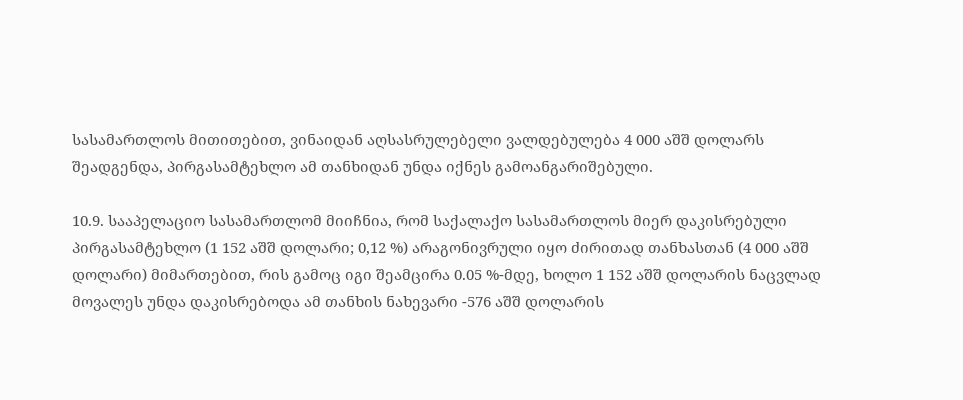სასამართლოს მითითებით, ვინაიდან აღსასრულებელი ვალდებულება 4 000 აშშ დოლარს შეადგენდა, პირგასამტეხლო ამ თანხიდან უნდა იქნეს გამოანგარიშებული.

10.9. სააპელაციო სასამართლომ მიიჩნია, რომ საქალაქო სასამართლოს მიერ დაკისრებული პირგასამტეხლო (1 152 აშშ დოლარი; 0,12 %) არაგონივრული იყო ძირითად თანხასთან (4 000 აშშ დოლარი) მიმართებით, რის გამოც იგი შეამცირა 0.05 %-მდე, ხოლო 1 152 აშშ დოლარის ნაცვლად მოვალეს უნდა დაკისრებოდა ამ თანხის ნახევარი -576 აშშ დოლარის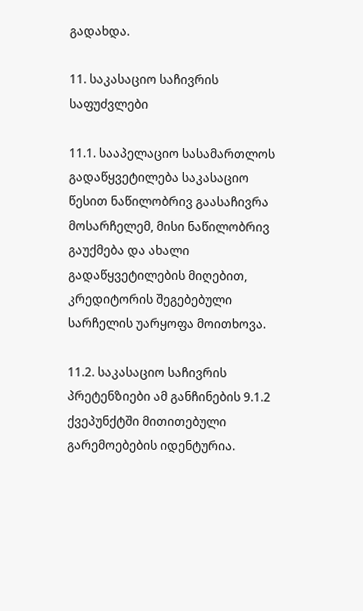გადახდა.

11. საკასაციო საჩივრის საფუძვლები

11.1. სააპელაციო სასამართლოს გადაწყვეტილება საკასაციო წესით ნაწილობრივ გაასაჩივრა მოსარჩელემ, მისი ნაწილობრივ გაუქმება და ახალი გადაწყვეტილების მიღებით, კრედიტორის შეგებებული სარჩელის უარყოფა მოითხოვა.

11.2. საკასაციო საჩივრის პრეტენზიები ამ განჩინების 9.1.2 ქვეპუნქტში მითითებული გარემოებების იდენტურია.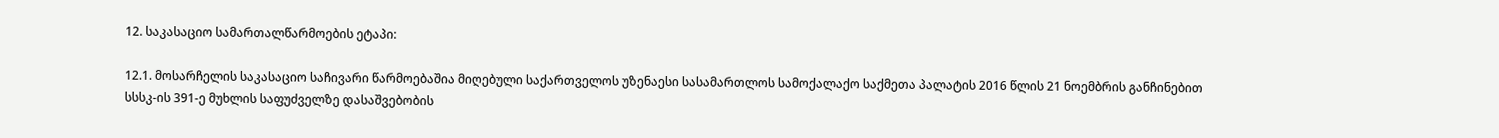12. საკასაციო სამართალწარმოების ეტაპი:

12.1. მოსარჩელის საკასაციო საჩივარი წარმოებაშია მიღებული საქართველოს უზენაესი სასამართლოს სამოქალაქო საქმეთა პალატის 2016 წლის 21 ნოემბრის განჩინებით სსსკ-ის 391-ე მუხლის საფუძველზე დასაშვებობის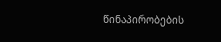წინაპირობების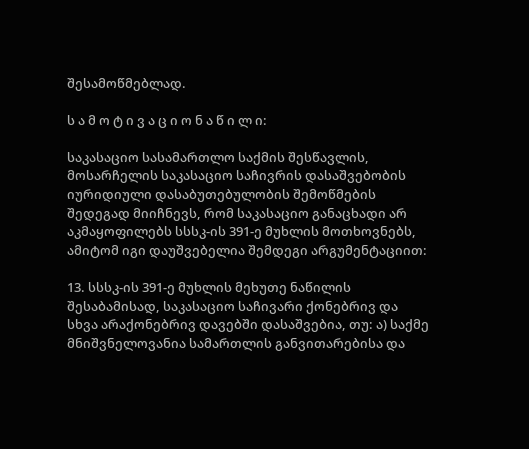შესამოწმებლად.

ს ა მ ო ტ ი ვ ა ც ი ო ნ ა წ ი ლ ი:

საკასაციო სასამართლო საქმის შესწავლის, მოსარჩელის საკასაციო საჩივრის დასაშვებობის იურიდიული დასაბუთებულობის შემოწმების შედეგად მიიჩნევს, რომ საკასაციო განაცხადი არ აკმაყოფილებს სსსკ-ის 391-ე მუხლის მოთხოვნებს, ამიტომ იგი დაუშვებელია შემდეგი არგუმენტაციით:

13. სსსკ-ის 391-ე მუხლის მეხუთე ნაწილის შესაბამისად, საკასაციო საჩივარი ქონებრივ და სხვა არაქონებრივ დავებში დასაშვებია, თუ: ა) საქმე მნიშვნელოვანია სამართლის განვითარებისა და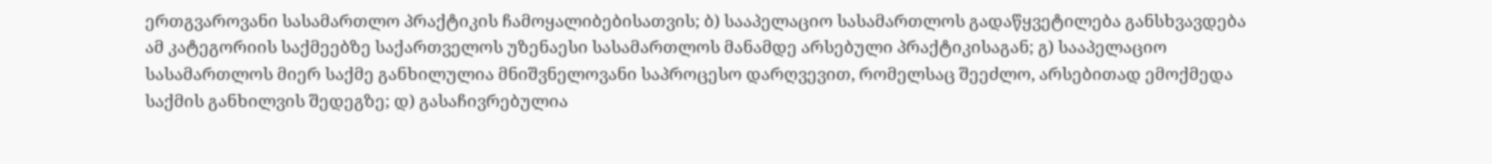ერთგვაროვანი სასამართლო პრაქტიკის ჩამოყალიბებისათვის; ბ) სააპელაციო სასამართლოს გადაწყვეტილება განსხვავდება ამ კატეგორიის საქმეებზე საქართველოს უზენაესი სასამართლოს მანამდე არსებული პრაქტიკისაგან; გ) სააპელაციო სასამართლოს მიერ საქმე განხილულია მნიშვნელოვანი საპროცესო დარღვევით, რომელსაც შეეძლო, არსებითად ემოქმედა საქმის განხილვის შედეგზე; დ) გასაჩივრებულია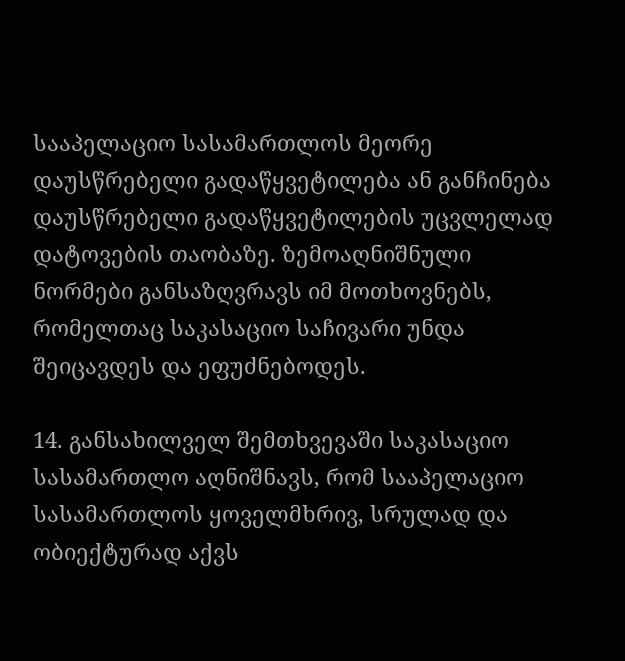სააპელაციო სასამართლოს მეორე დაუსწრებელი გადაწყვეტილება ან განჩინება დაუსწრებელი გადაწყვეტილების უცვლელად დატოვების თაობაზე. ზემოაღნიშნული ნორმები განსაზღვრავს იმ მოთხოვნებს, რომელთაც საკასაციო საჩივარი უნდა შეიცავდეს და ეფუძნებოდეს.

14. განსახილველ შემთხვევაში საკასაციო სასამართლო აღნიშნავს, რომ სააპელაციო სასამართლოს ყოველმხრივ, სრულად და ობიექტურად აქვს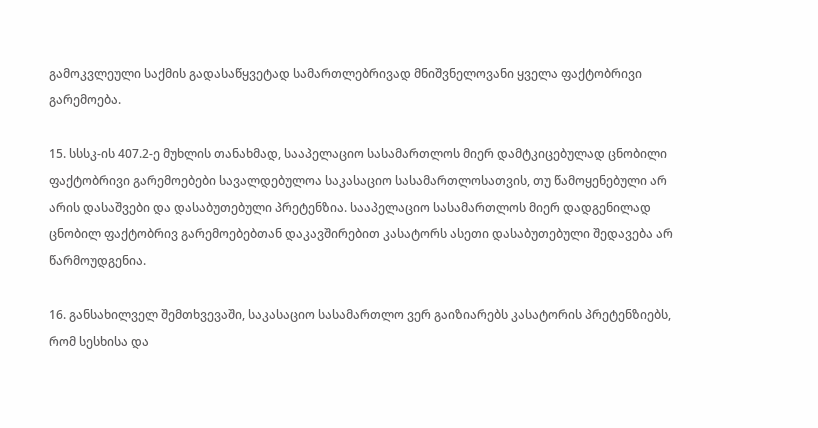გამოკვლეული საქმის გადასაწყვეტად სამართლებრივად მნიშვნელოვანი ყველა ფაქტობრივი გარემოება.

15. სსსკ-ის 407.2-ე მუხლის თანახმად, სააპელაციო სასამართლოს მიერ დამტკიცებულად ცნობილი ფაქტობრივი გარემოებები სავალდებულოა საკასაციო სასამართლოსათვის, თუ წამოყენებული არ არის დასაშვები და დასაბუთებული პრეტენზია. სააპელაციო სასამართლოს მიერ დადგენილად ცნობილ ფაქტობრივ გარემოებებთან დაკავშირებით კასატორს ასეთი დასაბუთებული შედავება არ წარმოუდგენია.

16. განსახილველ შემთხვევაში, საკასაციო სასამართლო ვერ გაიზიარებს კასატორის პრეტენზიებს, რომ სესხისა და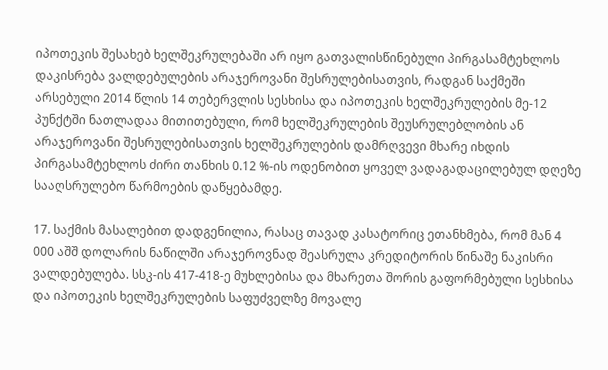იპოთეკის შესახებ ხელშეკრულებაში არ იყო გათვალისწინებული პირგასამტეხლოს დაკისრება ვალდებულების არაჯეროვანი შესრულებისათვის, რადგან საქმეში არსებული 2014 წლის 14 თებერვლის სესხისა და იპოთეკის ხელშეკრულების მე-12 პუნქტში ნათლადაა მითითებული, რომ ხელშეკრულების შეუსრულებლობის ან არაჯეროვანი შესრულებისათვის ხელშეკრულების დამრღვევი მხარე იხდის პირგასამტეხლოს ძირი თანხის 0.12 %-ის ოდენობით ყოველ ვადაგადაცილებულ დღეზე სააღსრულებო წარმოების დაწყებამდე.

17. საქმის მასალებით დადგენილია, რასაც თავად კასატორიც ეთანხმება, რომ მან 4 000 აშშ დოლარის ნაწილში არაჯეროვნად შეასრულა კრედიტორის წინაშე ნაკისრი ვალდებულება. სსკ-ის 417-418-ე მუხლებისა და მხარეთა შორის გაფორმებული სესხისა და იპოთეკის ხელშეკრულების საფუძველზე მოვალე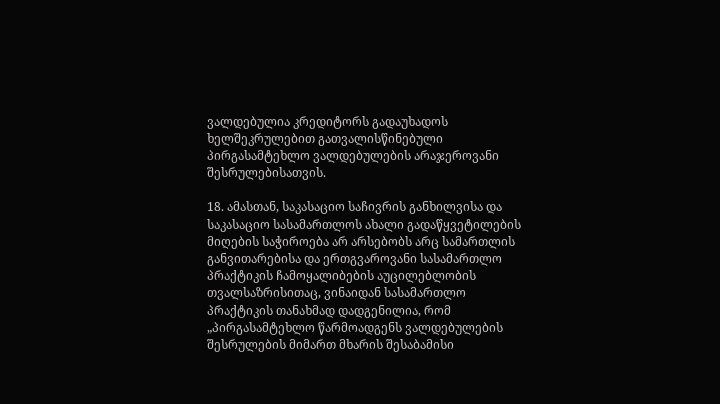ვალდებულია კრედიტორს გადაუხადოს ხელშეკრულებით გათვალისწინებული პირგასამტეხლო ვალდებულების არაჯეროვანი შესრულებისათვის.

18. ამასთან, საკასაციო საჩივრის განხილვისა და საკასაციო სასამართლოს ახალი გადაწყვეტილების მიღების საჭიროება არ არსებობს არც სამართლის განვითარებისა და ერთგვაროვანი სასამართლო პრაქტიკის ჩამოყალიბების აუცილებლობის თვალსაზრისითაც, ვინაიდან სასამართლო პრაქტიკის თანახმად დადგენილია, რომ „პირგასამტეხლო წარმოადგენს ვალდებულების შესრულების მიმართ მხარის შესაბამისი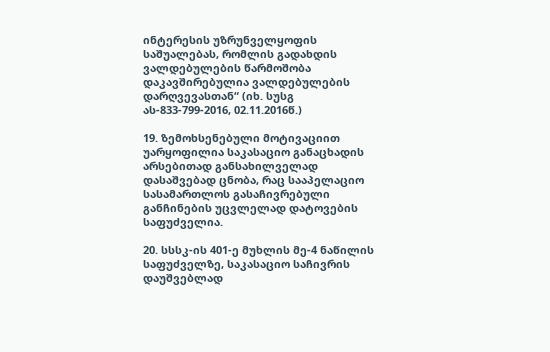ინტერესის უზრუნველყოფის საშუალებას, რომლის გადახდის ვალდებულების წარმოშობა დაკავშირებულია ვალდებულების დარღვევასთან“ (იხ. სუსგ ას-833-799-2016, 02.11.2016წ.)

19. ზემოხსენებული მოტივაციით უარყოფილია საკასაციო განაცხადის არსებითად განსახილველად დასაშვებად ცნობა, რაც სააპელაციო სასამართლოს გასაჩივრებული განჩინების უცვლელად დატოვების საფუძველია.

20. სსსკ-ის 401-ე მუხლის მე-4 ნაწილის საფუძველზე, საკასაციო საჩივრის დაუშვებლად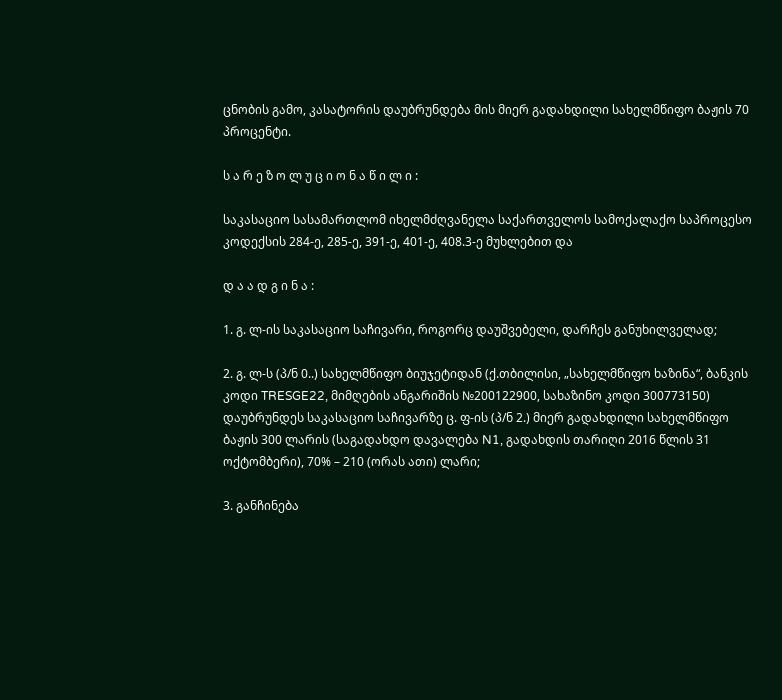ცნობის გამო, კასატორის დაუბრუნდება მის მიერ გადახდილი სახელმწიფო ბაჟის 70 პროცენტი.

ს ა რ ე ზ ო ლ უ ც ი ო ნ ა წ ი ლ ი :

საკასაციო სასამართლომ იხელმძღვანელა საქართველოს სამოქალაქო საპროცესო კოდექსის 284-ე, 285-ე, 391-ე, 401-ე, 408.3-ე მუხლებით და

დ ა ა დ გ ი ნ ა :

1. გ. ლ-ის საკასაციო საჩივარი, როგორც დაუშვებელი, დარჩეს განუხილველად;

2. გ. ლ-ს (პ/ნ 0..) სახელმწიფო ბიუჯეტიდან (ქ.თბილისი, „სახელმწიფო ხაზინა“, ბანკის კოდი TRESGE22, მიმღების ანგარიშის №200122900, სახაზინო კოდი 300773150) დაუბრუნდეს საკასაციო საჩივარზე ც. ფ-ის (პ/ნ 2.) მიერ გადახდილი სახელმწიფო ბაჟის 300 ლარის (საგადახდო დავალება N1, გადახდის თარიღი 2016 წლის 31 ოქტომბერი), 70% – 210 (ორას ათი) ლარი;

3. განჩინება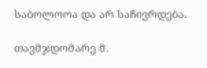საბოლოოა და არ საჩივრდება.

თავმჯდომარე მ.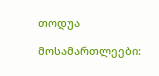თოდუა

მოსამართლეები: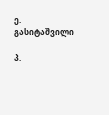ე. გასიტაშვილი

პ.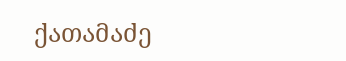ქათამაძე